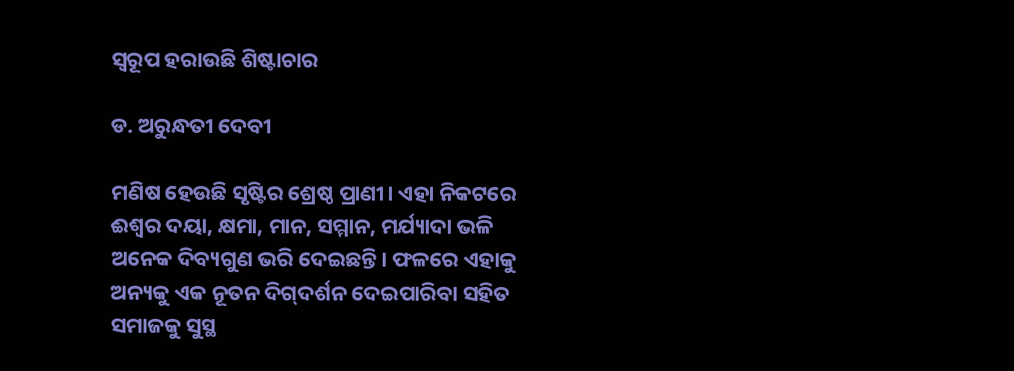ସ୍ବରୂପ ହରାଉଛି ଶିଷ୍ଟାଚାର

ଡ. ଅରୁନ୍ଧତୀ ଦେବୀ

ମଣିଷ ହେଉଛି ସୃଷ୍ଟିର ଶ୍ରେଷ୍ଠ ପ୍ରାଣୀ। ଏହା ନିକଟରେ ଈଶ୍ୱର ଦୟା, କ୍ଷମା, ମାନ, ସମ୍ମାନ, ମର୍ଯ୍ୟାଦା ଭଳି ଅନେକ ଦିବ୍ୟଗୁଣ ଭରି ଦେଇଛନ୍ତି। ଫଳରେ ଏହାକୁ ଅନ୍ୟକୁ ଏକ ନୂତନ ଦିଗ୍‌ଦର୍ଶନ ଦେଇପାରିବା ସହିତ ସମାଜକୁ ସୁସ୍ଥ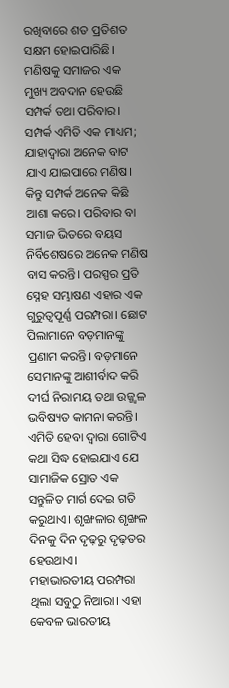ରଖିବାରେ ଶତ ପ୍ରତିଶତ ସକ୍ଷମ ହୋଇପାରିଛି। ମଣିଷକୁ ସମାଜର ଏକ ମୁଖ୍ୟ ଅବଦାନ ହେଉଛି ସମ୍ପର୍କ ତଥା ପରିବାର। ସମ୍ପର୍କ ଏମିତି ଏକ ମାଧ୍ୟମ; ଯାହାଦ୍ୱାରା ଅନେକ ବାଟ ଯାଏ ଯାଇପାରେ ମଣିଷ। କିନ୍ତୁ ସମ୍ପର୍କ ଅନେକ କିଛି ଆଶା କରେ। ପରିବାର ବା ସମାଜ ଭିତରେ ବୟସ ନିର୍ବିଶେଷରେ ଅନେକ ମଣିଷ ବାସ କରନ୍ତି। ପରସ୍ପର ପ୍ରତି ସ୍ନେହ ସମ୍ଭାଷଣ ଏହାର ଏକ ଗୁରୁତ୍ୱପୂର୍ଣ୍ଣ ପରମ୍ପରା। ଛୋଟ ପିଲାମାନେ ବଡ଼ମାନଙ୍କୁ ପ୍ରଣାମ କରନ୍ତି। ବଡ଼ମାନେ ସେମାନଙ୍କୁ ଆଶୀର୍ବାଦ କରି ଦୀର୍ଘ ନିରାମୟ ତଥା ଉଜ୍ଜ୍ୱଳ ଭବିଷ୍ୟତ କାମନା କରନ୍ତି। ଏମିତି ହେବା ଦ୍ୱାରା ଗୋଟିଏ କଥା ସିଦ୍ଧ ହୋଇଯାଏ ଯେ ସାମାଜିକ ସ୍ରୋତ ଏକ ସନ୍ତୁଳିତ ମାର୍ଗ ଦେଇ ଗତି କରୁଥାଏ। ଶୃଙ୍ଖଳାର ଶୃଙ୍ଖଳ ଦିନକୁ ଦିନ ଦୃଢ଼ରୁ ଦୃଢ଼ତର ହେଉଥାଏ।
ମହାଭାରତୀୟ ପରମ୍ପରା ଥିଲା ସବୁଠୁ ନିଆରା। ଏହା କେବଳ ଭାରତୀୟ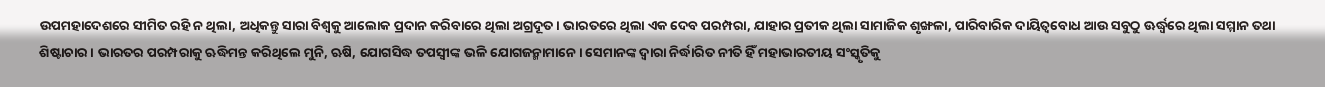ଉପମହାଦେଶରେ ସୀମିତ ରହି ନ ଥିଲା, ଅଧିକନ୍ତୁ ସାରା ବିଶ୍ୱକୁ ଆଲୋକ ପ୍ରଦାନ କରିବାରେ ଥିଲା ଅଗ୍ରଦୂତ। ଭାରତରେ ଥିଲା ଏକ ଦେବ ପରମ୍ପରା, ଯାହାର ପ୍ରତୀକ ଥିଲା ସାମାଜିକ ଶୃଙ୍ଖଳା, ପାରିବାରିକ ଦାୟିତ୍ୱବୋଧ ଆଉ ସବୁଠୁ ଊର୍ଦ୍ଧ୍ୱରେ ଥିଲା ସମ୍ମାନ ତଥା ଶିଷ୍ଟାଚାର। ଭାରତର ପରମ୍ପରାକୁ ଋଦ୍ଧିମନ୍ତ କରିଥିଲେ ମୁନି, ଋଷି, ଯୋଗସିଦ୍ଧ ତପସ୍ବୀଙ୍କ ଭଳି ଯୋଗଜନ୍ମାମାନେ। ସେମାନଙ୍କ ଦ୍ୱାରା ନିର୍ଦ୍ଧାରିତ ନୀତି ହିଁ ମହାଭାରତୀୟ ସଂସ୍କୃତିକୁ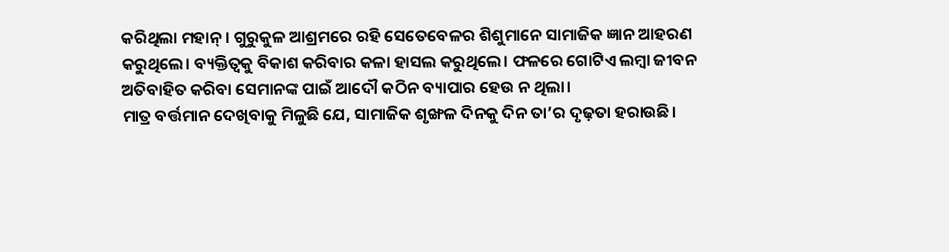କରିଥିଲା ମହାନ୍‌। ଗୁରୁକୁଳ ଆଶ୍ରମରେ ରହି ସେତେବେଳର ଶିଶୁମାନେ ସାମାଜିକ ଜ୍ଞାନ ଆହରଣ କରୁଥିଲେ। ବ୍ୟକ୍ତିତ୍ୱକୁ ବିକାଶ କରିବାର କଳା ହାସଲ କରୁଥିଲେ। ଫଳରେ ଗୋଟିଏ ଲମ୍ବା ଜୀବନ ଅତିବାହିତ କରିବା ସେମାନଙ୍କ ପାଇଁ ଆଦୌ କଠିନ ବ୍ୟାପାର ହେଉ ନ ଥିଲା।
ମାତ୍ର ବର୍ତ୍ତମାନ ଦେଖିବାକୁ ମିଳୁଛି ଯେ, ସାମାଜିକ ଶୃଙ୍ଖଳ ଦିନକୁ ଦିନ ତା’ର ଦୃଢ଼ତା ହରାଉଛି।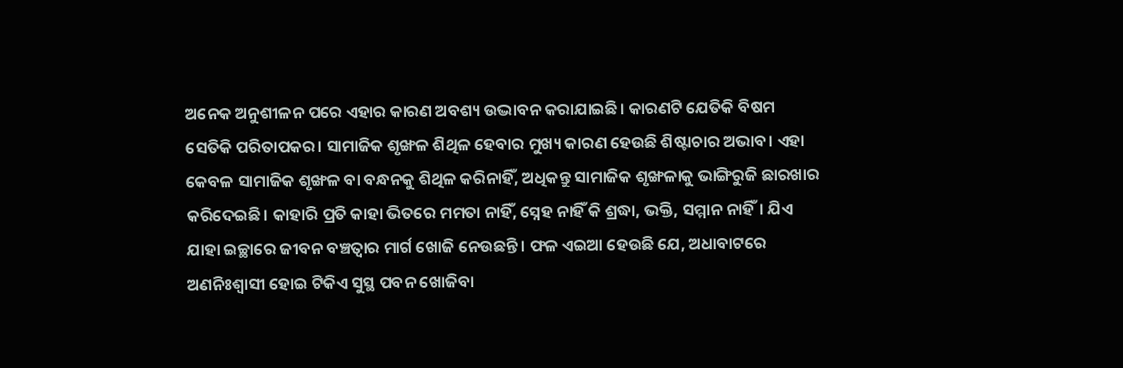ଅନେକ ଅନୁଶୀଳନ ପରେ ଏହାର କାରଣ ଅବଶ୍ୟ ଉଦ୍ଭାବନ କରାଯାଇଛି। କାରଣଟି ଯେତିକି ବିଷମ ସେତିକି ପରିତାପକର। ସାମାଜିକ ଶୃଙ୍ଖଳ ଶିଥିଳ ହେବାର ମୁଖ୍ୟ କାରଣ ହେଉଛି ଶିଷ୍ଟାଚାର ଅଭାବ। ଏହା କେବଳ ସାମାଜିକ ଶୃଙ୍ଖଳ ବା ବନ୍ଧନକୁ ଶିଥିଳ କରିନାହିଁ, ଅଧିକନ୍ତୁ ସାମାଜିକ ଶୃଙ୍ଖଳାକୁ ଭାଙ୍ଗିରୁଜି ଛାରଖାର କରିଦେଇଛି। କାହାରି ପ୍ରତି କାହା ଭିତରେ ମମତା ନାହିଁ, ସ୍ନେହ ନାହିଁ କି ଶ୍ରଦ୍ଧା, ଭକ୍ତି, ସମ୍ମାନ ନାହିଁ। ଯିଏ ଯାହା ଇଚ୍ଛାରେ ଜୀବନ ବଞ୍ଚତ୍ବାର ମାର୍ଗ ଖୋଜି ନେଉଛନ୍ତି। ଫଳ ଏଇଆ ହେଉଛି ଯେ, ଅଧାବାଟରେ ଅଣନିଃଶ୍ୱାସୀ ହୋଇ ଟିକିଏ ସୁସ୍ଥ ପବନ ଖୋଜିବା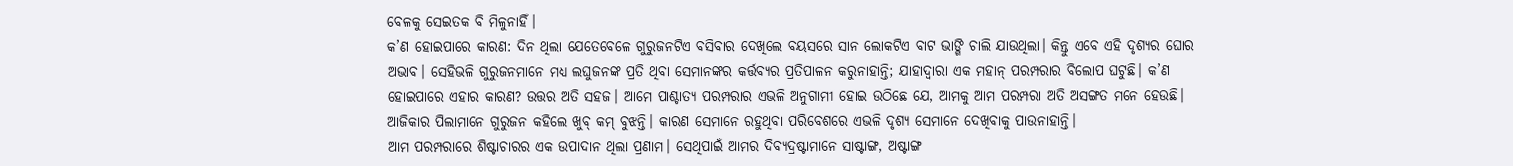ବେଳକୁ ସେଇତକ ବି ମିଳୁନାହିଁ।
କ’ଣ ହୋଇପାରେ କାରଣ: ଦିନ ଥିଲା ଯେତେବେଳେ ଗୁରୁଜନଟିଏ ବସିବାର ଦେଖିଲେ ବୟସରେ ସାନ ଲୋକଟିଏ ବାଟ ଭାଙ୍ଗି ଚାଲି ଯାଉଥିଲା। କିନ୍ତୁ ଏବେ ଏହି ଦୃଶ୍ୟର ଘୋର ଅଭାବ। ସେହିଭଳି ଗୁରୁଜନମାନେ ମଧ୍ୟ ଲଘୁଜନଙ୍କ ପ୍ରତି ଥିବା ସେମାନଙ୍କର କର୍ତ୍ତବ୍ୟର ପ୍ରତିପାଳନ କରୁନାହାନ୍ତି; ଯାହାଦ୍ୱାରା ଏକ ମହାନ୍‌ ପରମ୍ପରାର ବିଲୋପ ଘଟୁଛି। କ’ଣ ହୋଇପାରେ ଏହାର କାରଣ? ଉତ୍ତର ଅତି ସହଜ। ଆମେ ପାଶ୍ଚାତ୍ୟ ପରମ୍ପରାର ଏଭଳି ଅନୁଗାମୀ ହୋଇ ଉଠିଛେ ଯେ, ଆମକୁ ଆମ ପରମ୍ପରା ଅତି ଅସଙ୍ଗତ ମନେ ହେଉଛି। ଆଜିକାର ପିଲାମାନେ ଗୁରୁଜନ କହିଲେ ଖୁବ୍‌ କମ୍‌ ବୁଝନ୍ତି। କାରଣ ସେମାନେ ରହୁଥିବା ପରିବେଶରେ ଏଭଳି ଦୃଶ୍ୟ ସେମାନେ ଦେଖିବାକୁ ପାଉନାହାନ୍ତି।
ଆମ ପରମ୍ପରାରେ ଶିଷ୍ଟାଚାରର ଏକ ଉପାଦାନ ଥିଲା ପ୍ରଣାମ। ସେଥିପାଇଁ ଆମର ଦିବ୍ୟଦ୍ରଷ୍ଟାମାନେ ସାଷ୍ଟାଙ୍ଗ, ଅଷ୍ଟାଙ୍ଗ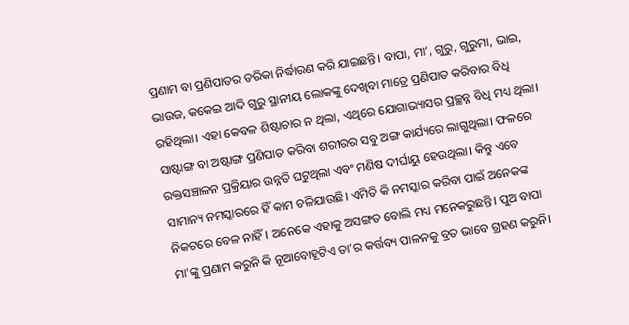ପ୍ରଣାମ ବା ପ୍ରଣିପାତର ତରିକା ନିର୍ଦ୍ଧାରଣ କରି ଯାଇଛନ୍ତି। ବାପା, ମା’, ଗୁରୁ, ଗୁରୁମା, ଭାଇ, ଭାଉଜ, କକେଇ ଆଦି ଗୁରୁ ସ୍ଥାନୀୟ ଲୋକଙ୍କୁ ଦେଖିବା ମାତ୍ରେ ପ୍ରଣିପାତ କରିବାର ବିଧି ରହିଥିଲା। ଏହା କେବଳ ଶିଷ୍ଟାଚାର ନ ଥିଲା, ଏଥିରେ ଯୋଗାଭ୍ୟାସର ପ୍ରଚ୍ଛନ୍ନ ବିଧି ମଧ୍ୟ ଥିଲା। ସାଷ୍ଟାଙ୍ଗ ବା ଅଷ୍ଟାଙ୍ଗ ପ୍ରଣିପାତ କରିବା ଶରୀରର ସବୁ ଅଙ୍ଗ କାର୍ଯ୍ୟରେ ଲାଗୁଥିଲା। ଫଳରେ ରକ୍ତସଞ୍ଚାଳନ ପ୍ରକ୍ରିୟାର ଉନ୍ନତି ଘଟୁଥିଲା ଏବଂ ମଣିଷ ଦୀର୍ଘାୟୁ ହେଉଥିଲା। କିନ୍ତୁ ଏବେ ସାମାନ୍ୟ ନମସ୍କାରରେ ହିଁ କାମ ଚଳିଯାଉଛି। ଏମିତି କି ନମସ୍କାର କରିବା ପାଇଁ ଅନେକଙ୍କ ନିକଟରେ ବେଳ ନାହିଁ। ଅନେକେ ଏହାକୁ ଅସଙ୍ଗତ ବୋଲି ମଧ୍ୟ ମନେକରୁଛନ୍ତି। ପୁଅ ବାପା ମା’ଙ୍କୁ ପ୍ରଣାମ କରୁନି କି ନୂଆବୋହୂଟିଏ ତା’ର କର୍ତ୍ତବ୍ୟ ପାଳନକୁ ବ୍ରତ ଭାବେ ଗ୍ରହଣ କରୁନି।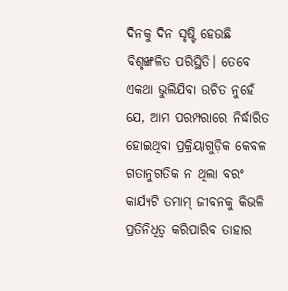ଦିନକୁ ଦିନ ସୃଷ୍ଟି ହେଉଛି ବିଶୃଙ୍ଖଳିତ ପରିସ୍ଥିତି। ତେବେ ଏକଥା ଭୁଲିଯିବା ଉଚିତ ନୁହେଁ ଯେ, ଆମ ପରମ୍ପରାରେ ନିର୍ଦ୍ଧାରିତ ହୋଇଥିବା ପ୍ରକ୍ରିୟାଗୁଡ଼ିକ କେବଳ ଗତାନୁଗତିକ ନ ଥିଲା ବରଂ କାର୍ଯ୍ୟଟି ତମାମ୍‌ ଜୀବନକୁ କିଭଳି ପ୍ରତିନିଧିତ୍ୱ କରିପାରିବ ତାହାର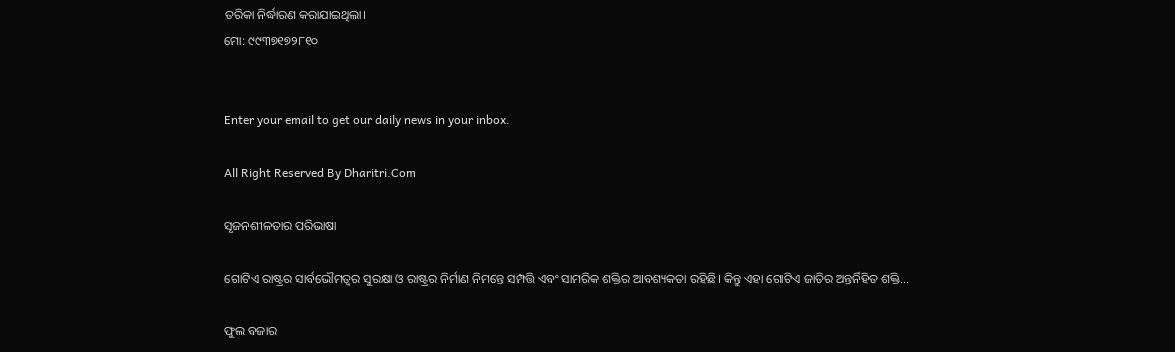ତରିକା ନିର୍ଦ୍ଧାରଣ କରାଯାଇଥିଲା।
ମୋ: ୯୯୩୭୧୭୨୮୧୦


Enter your email to get our daily news in your inbox.

All Right Reserved By Dharitri.Com

ସୃଜନଶୀଳତାର ପରିଭାଷା

ଗୋଟିଏ ରାଷ୍ଟ୍ରର ସାର୍ବଭୌମତ୍ୱର ସୁରକ୍ଷା ଓ ରାଷ୍ଟ୍ରର ନିର୍ମାଣ ନିମନ୍ତେ ସମ୍ପତ୍ତି ଏବଂ ସାମରିକ ଶକ୍ତିର ଆବଶ୍ୟକତା ରହିଛି। କିନ୍ତୁ ଏହା ଗୋଟିଏ ଜାତିର ଅନ୍ତର୍ନିହିତ ଶକ୍ତି…

ଫୁଲ ବଜାର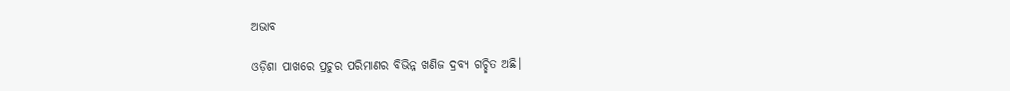ଅଭାବ

ଓଡ଼ିଶା ପାଖରେ ପ୍ରଚୁର ପରିମାଣର ବିଭିନ୍ନ ଖଣିଜ ଦ୍ରବ୍ୟ ଗଚ୍ଛିତ ଅଛି।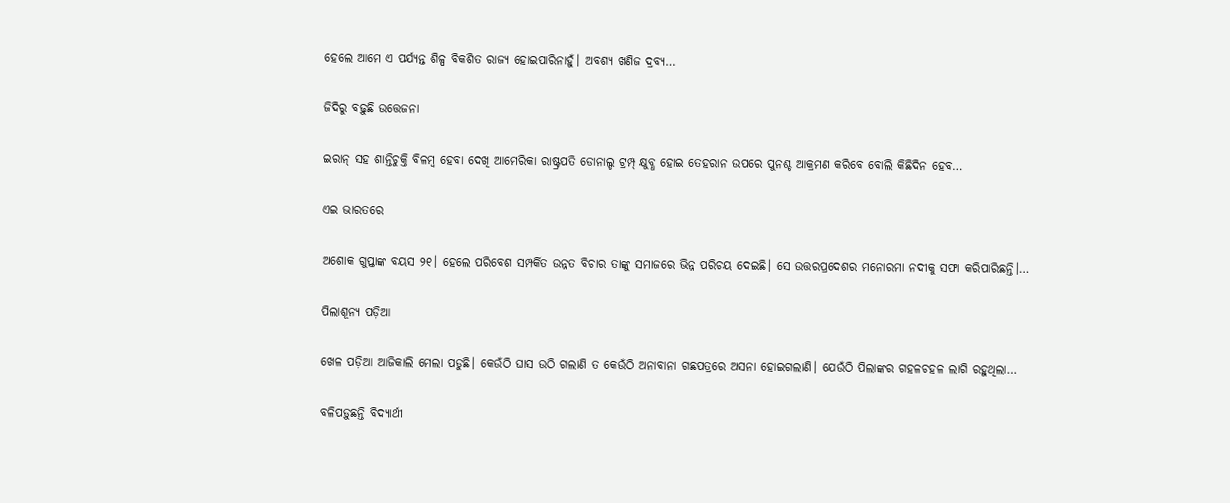ହେଲେ ଆମେ ଏ ପର୍ଯ୍ୟନ୍ତ ଶିଳ୍ପ ବିକଶିତ ରାଜ୍ୟ ହୋଇପାରିନାହୁଁ। ଅବଶ୍ୟ ଖଣିଜ ଦ୍ରବ୍ୟ…

ଜିଦିରୁ ବଢ଼ୁଛି ଉତ୍ତେଜନା

ଇରାନ୍‌ ସହ ଶାନ୍ତିଚୁକ୍ତି ବିଳମ୍ବ ହେବା ଦେଖି ଆମେରିକା ରାଷ୍ଟ୍ରପତି ଡୋନାଲ୍ଡ ଟ୍ରମ୍ପ୍‌ କ୍ଷୁବ୍ଧ ହୋଇ ତେହରାନ ଉପରେ ପୁନଶ୍ଚ ଆକ୍ରମଣ କରିବେ ବୋଲି କିଛିଦିନ ହେବ…

ଏଇ ଭାରତରେ

ଅଶୋକ ଗୁପ୍ତାଙ୍କ ବୟସ ୨୧। ହେଲେ ପରିବେଶ ସମ୍ପର୍କିତ ଉନ୍ନତ ବିଚାର ତାଙ୍କୁ ସମାଜରେ ଭିନ୍ନ ପରିଚୟ ଦେଇଛି। ସେ ଉତ୍ତରପ୍ରଦେଶର ମନୋରମା ନଦୀକୁ ସଫା କରିପାରିଛନ୍ତି।…

ପିଲାଶୂନ୍ୟ ପଡ଼ିଆ

ଖେଳ ପଡ଼ିଆ ଆଜିକାଲି ମେଲା ପଡୁଛି। କେଉଁଠି ଘାସ ଉଠି ଗଲାଣି ତ କେଉଁଠି ଅନାବାନା ଗଛପତ୍ରରେ ଅସନା ହୋଇଗଲାଣି। ଯେଉଁଠି ପିଲାଙ୍କର ଗହଳଚହଳ ଲାଗି ରହୁଥିଲା…

ବଳିପଡ଼ୁଛନ୍ତି ବିଦ୍ୟାର୍ଥୀ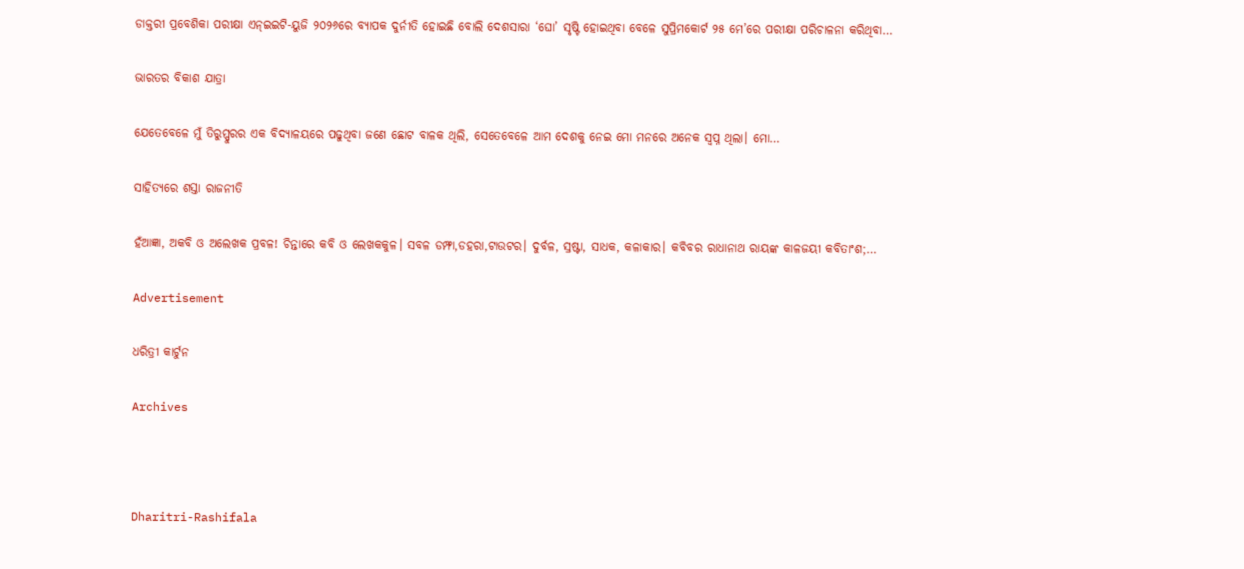ଡାକ୍ତରୀ ପ୍ରବେଶିକା ପରୀକ୍ଷା ଏନ୍‌ଇଇଟି-ୟୁଜି ୨୦୨୬ରେ ବ୍ୟାପକ ଦୁର୍ନୀତି ହୋଇଛି ବୋଲି ଦେଶସାରା ‘ଘୋ’ ସୃଷ୍ଟି ହୋଇଥିବା ବେଳେ ସୁପ୍ରିମକୋର୍ଟ ୨୫ ମେ’ରେ ପରୀକ୍ଷା ପରିଚାଳନା କରିଥିବା…

ଭାରତର ବିକାଶ ଯାତ୍ରା

ଯେତେବେଳେ ମୁଁ ତିରୁପ୍ପୁରର ଏକ ବିଦ୍ୟାଳୟରେ ପଢୁଥିବା ଜଣେ ଛୋଟ ବାଳକ ଥିଲି, ସେତେବେଳେ ଆମ ଦେଶକୁ ନେଇ ମୋ ମନରେ ଅନେକ ସ୍ବପ୍ନ ଥିଲା। ମୋ…

ସାହିତ୍ୟରେ ଶସ୍ତା ରାଜନୀତି

ହଁଆଜ୍ଞା, ଅକବି ଓ ଅଲେଖକ ପ୍ରବଳ! ଚିନ୍ତାରେ କବି ଓ ଲେଖକକୁଳ। ସବଳ ଡମ୍ଫା,ଡହରା,ଟାଉଟର। ଦୁର୍ବଳ, ସ୍ରଷ୍ଟା, ସାଧକ, କଳାକାର। କବିବର ରାଧାନାଥ ରାୟଙ୍କ କାଳଜୟୀ କବିତାଂଶ;…

Advertisement

ଧରିତ୍ରୀ କାର୍ଟୁନ

Archives



Dharitri-Rashifala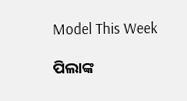Model This Week

ପିଲାଙ୍କ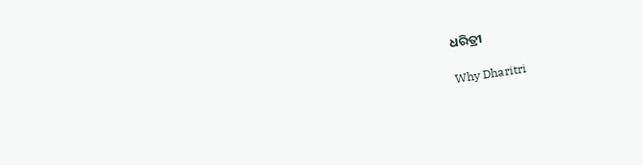ଧରିତ୍ରୀ

Why Dharitri